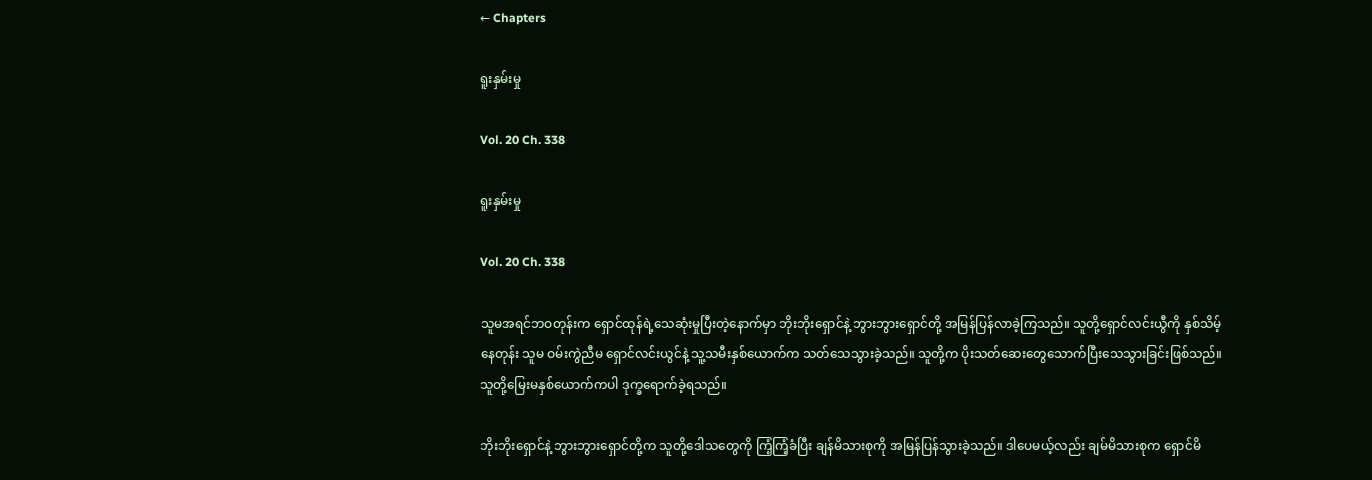← Chapters

ရူးနှမ်းမှု

Vol. 20 Ch. 338

ရူးနှမ်းမှု

Vol. 20 Ch. 338

သူမအရင်ဘဝတုန်းက ရှောင်ထုန်ရဲ့သေဆုံးမှုပြီးတဲ့နောက်မှာ ဘိုးဘိုးရှောင်နဲ့ ဘွားဘွားရှောင်တို့ အမြန်ပြန်လာခဲ့ကြသည်။ သူတို့ရှောင်လင်းယွီကို နှစ်သိမ့်နေတုန်း သူမ ဝမ်းကွဲညီမ ရှောင်လင်းယွင်နဲ့ သူ့သမီးနှစ်ယောက်က သတ်သေသွားခဲ့သည်။ သူတို့က ပိုးသတ်ဆေးတွေသောက်ပြီးသေသွားခြင်းဖြစ်သည်။ သူတို့မြေးမနှစ်ယောက်ကပါ ဒုက္ခရောက်ခဲ့ရသည်။

ဘိုးဘိုးရှောင်နဲ့ ဘွားဘွားရှောင်တို့က သူတို့ဒေါသတွေကို ကြံ့ကြံ့ခံပြီး ချန်မိသားစုကို အမြန်ပြန်သွားခဲ့သည်။ ဒါပေမယ့်လည်း ချမ်မိသားစုက ရှောင်မိ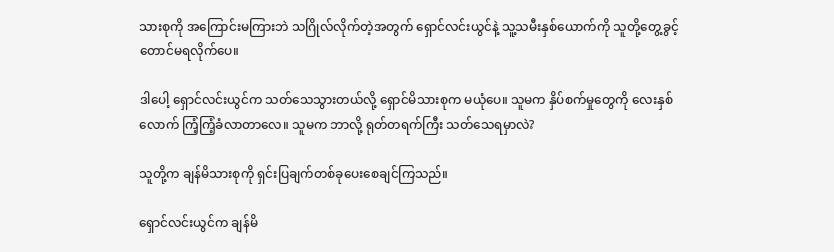သားစုကို အကြောင်းမကြားဘဲ သဂြိုလ်လိုက်တဲ့အတွက် ရှောင်လင်းယွင်နဲ့ သူ့သမီးနှစ်ယောက်ကို သူတို့တွေ့ခွင့်တောင်မရလိုက်ပေ။

ဒါ‌ပေါ့ ရှောင်လင်းယွင်က သတ်သေသွားတယ်လို့ ရှောင်မိသားစုက မယုံပေ။ သူမက နှိပ်စက်မှုတွေကို လေးနှစ်လောက် ကြံ့ကြံ့ခံလာတာလေ။ သူမက ဘာလို့ ရုတ်တရက်ကြီး သတ်သေရမှာလဲ?

သူတို့က ချန်မိသားစုကို ရှင်းပြချက်တစ်ခုပေးစေချင်ကြသည်။

ရှောင်လင်းယွင်က ချန်မိ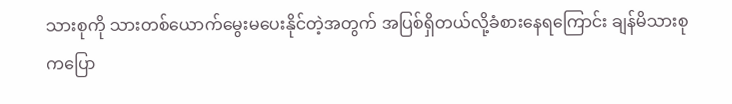သားစုကို သားတစ်ယောက်မွေးမပေးနိုင်တဲ့အတွက် အပြစ်ရှိတယ်လို့ခံစားနေရကြောင်း ချန်မိသားစုကပြော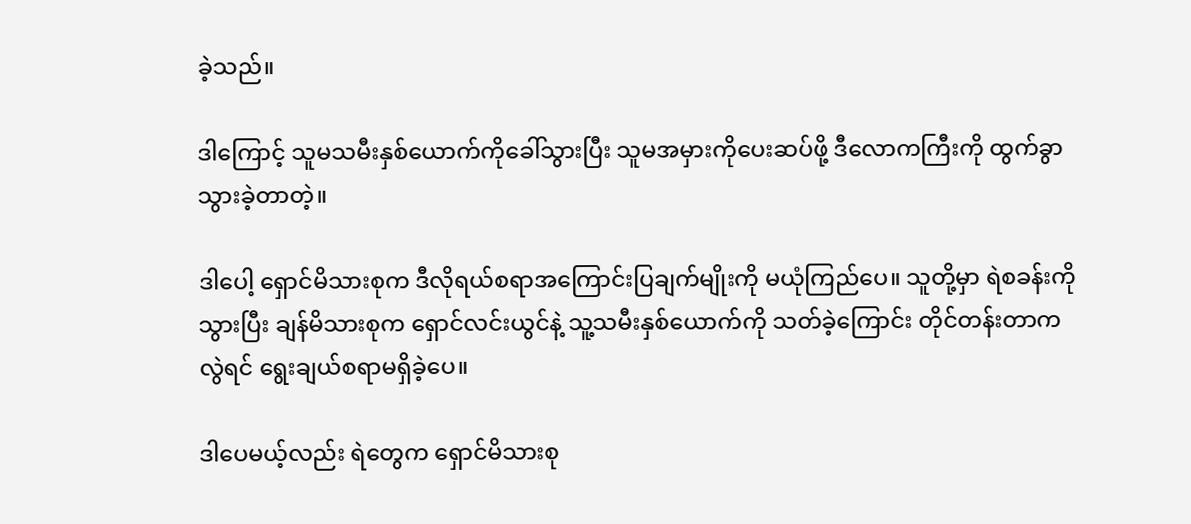ခဲ့သည်။

ဒါကြောင့် သူမသမီးနှစ်ယောက်ကိုခေါ်သွားပြီး သူမအမှားကိုပေးဆပ်ဖို့ ဒီလောကကြီးကို ထွက်ခွာသွားခဲ့တာတဲ့။

ဒါပေါ့ ရှောင်မိသားစုက ဒီလိုရယ်စရာ‌အကြောင်းပြချက်မျိုးကို မယုံကြည်ပေ။ သူတို့မှာ ရဲစခန်းကိုသွားပြီး ချန်မိသားစုက ရှောင်လင်းယွင်နဲ့ သူ့သမီးနှစ်ယောက်ကို သတ်ခဲ့ကြောင်း တိုင်တန်းတာကလွဲရင် ရွေးချယ်စရာမရှိခဲ့ပေ။

ဒါပေမယ့်လည်း ရဲတွေက ရှောင်မိသားစု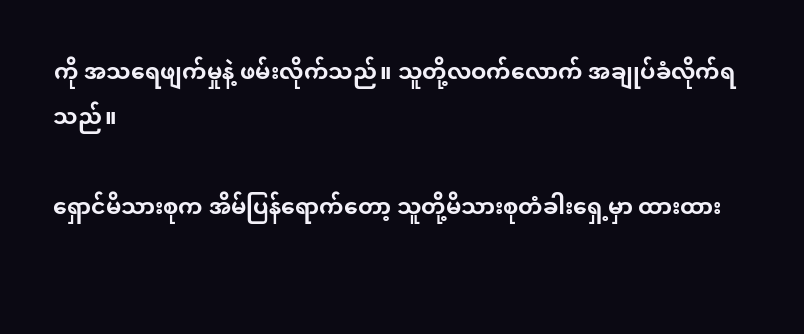ကို အသရေဖျက်မှုနဲ့ ဖမ်းလိုက်သည်။ သူတို့လဝက်လောက် အချုပ်ခံလိုက်ရသည်။

ရှောင်မိသားစုက အိမ်ပြန်ရောက်တော့ သူတို့မိသားစုတံခါးရှေ့မှာ ထားထား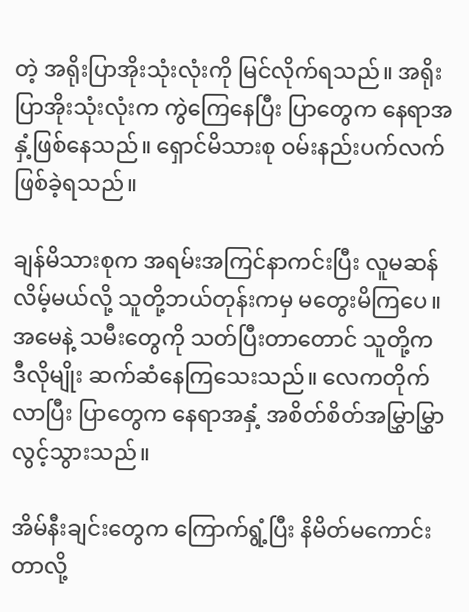တဲ့ အရိုးပြာအိုးသုံးလုံးကို မြင်လိုက်ရသည်။ အရိုးပြာအိုးသုံးလုံးက ကွဲကြေနေပြီး ပြာတွေက နေရာအနှံ့ဖြစ်နေသည်။ ရှောင်မိသားစု ဝမ်းနည်းပက်လက်ဖြစ်ခဲ့ရသည်။

ချန်မိသားစုက အရမ်းအကြင်နာကင်းပြီး လူမဆန်လိမ့်မယ်လို့ သူတို့ဘယ်တုန်းကမှ မတွေးမိကြပေ။ အမေနဲ့ သမီးတွေကို သတ်ပြီးတာတောင် သူတို့က ဒီလိုမျိုး ဆက်ဆံနေကြသေးသည်။ လေကတိုက်လာပြီး ပြာတွေက နေရာအနှံ့ အစိတ်စိတ်အမြွှာမြွှာလွင့်သွားသည်။

အိမ်နီးချင်း‌တွေက ကြောက်ရွံ့ပြီး နိမိတ်မကောင်းတာလို့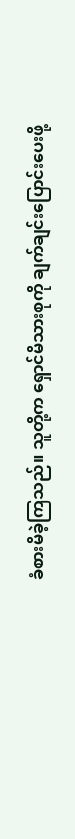ခံစားမိခဲ့ကြသည်။ သူတို့က ရှောင်မိသားစုကို ချက်ချင်းပြောင်းပေးဖို့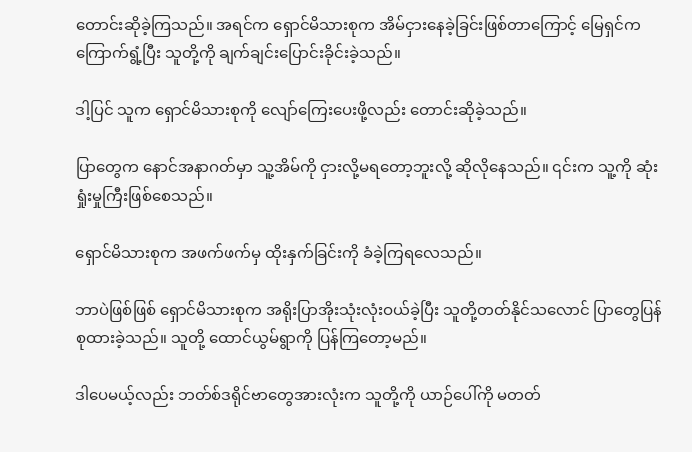တောင်းဆိုခဲ့ကြသည်။ အရင်က ရှောင်မိသားစုက အိမ်ငှားနေခဲ့ခြင်းဖြစ်တာကြောင့် မြေရှင်ကကြောက်ရွံ့ပြီး သူတို့ကို ချက်ချင်းပြောင်းခိုင်းခဲ့သည်။

ဒါ့ပြင် သူက ရှောင်မိသားစုကို လျော်ကြေးပေးဖို့လည်း တောင်းဆိုခဲ့သည်။

ပြာတွေက နောင်အနာဂတ်မှာ သူ့အိမ်ကို ငှားလို့မရ‌တော့ဘူးလို့ ဆိုလိုနေသည်။ ၎င်းက သူ့ကို ဆုံးရှုံးမှုကြီးဖြစ်စေသည်။

ရှောင်မိသားစုက အဖက်ဖက်မှ ထိုးနှက်ခြင်းကို ခံခဲ့ကြရလေသည်။

ဘာပဲဖြစ်ဖြစ် ရှောင်မိသားစုက အရိုးပြာအိုးသုံးလုံးဝယ်ခဲ့ပြီး သူတို့တတ်နိုင်သလောင် ပြာတွေပြန်စုထားခဲ့သည်။ သူတို့ ထောင်ယွမ်ရွာကို ပြန်ကြတော့မည်။

ဒါပေမယ့်လည်း ဘတ်စ်ဒရိုင်ဗာတွေအားလုံးက သူတို့ကို ယာဉ်ပေါ်ကို မတတ်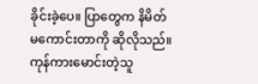ခိုင်းခဲ့ပေ။ ပြာတွေက နိမိတ်မကောင်းတာကို ဆိုလိုသည်။ ကုန်ကားမောင်းတဲ့သူ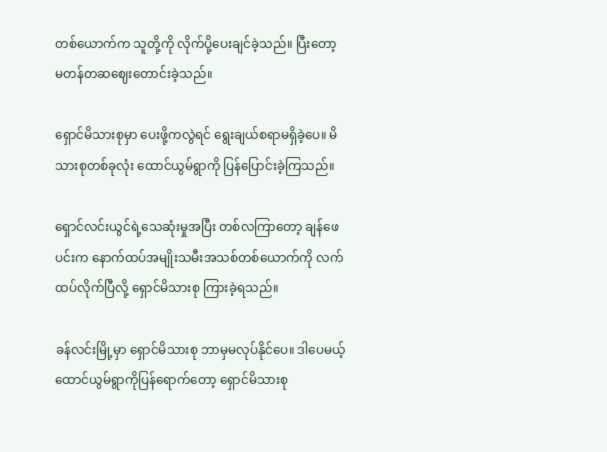တစ်ယောက်က သူတို့ကို လိုက်ပို့ပေးချင်ခဲ့သည်။ ပြီးတော့ မတန်တဆဈေးတောင်းခဲ့သည်။

ရှောင်မိသားစုမှာ ပေးဖို့ကလွဲရင် ရွေးချယ်စရာမရှိခဲ့ပေ။ မိသားစုတစ်ခုလုံး ထောင်ယွမ်ရွာကို ပြန်ပြောင်းခဲ့ကြသည်။

ရှောင်လင်းယွင်ရဲ့သေဆုံးမှုအပြီး တစ်လကြာတော့ ချန်ဖေပင်းက နောက်ထပ်အမျိုးသမီးအသစ်တစ်ယောက်ကို လက်ထပ်လိုက်ပြီလို့ ရှောင်မိသားစု ကြားခဲ့ရသည်။

ခန်လင်းမြို့မှာ ရှောင်မိသားစု ဘာမှမလုပ်နိုင်ပေ။ ‌ဒါပေမယ့် ထောင်ယွမ်ရွာကိုပြန်ရောက်တော့ ရှောင်မိသားစု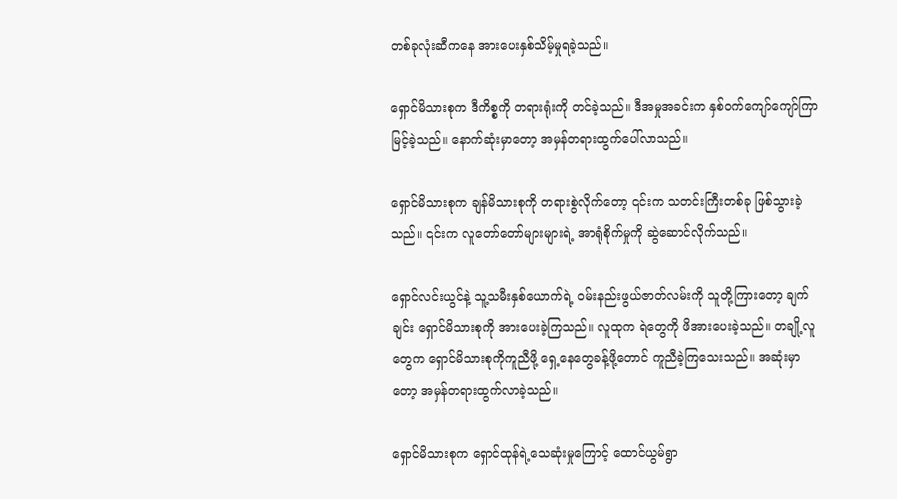တစ်ခုလုံးဆီကနေ အားပေးနှစ်သိမ့်မှုရခဲ့သည်။

ရှောင်မိသားစုက ဒီကိစ္စကို တရားရုံးကို တင်ခဲ့သည်။ ဒီအမှုအခင်းက နှစ်ဝက်ကျော်ကျော်ကြာမြင့်ခဲ့သည်။ နောက်ဆုံးမှာတော့ အမှန်တရားထွက်ပေါ်လာသည်။

ရှောင်မိသားစုက ချန်မိသားစုကို တရားစွဲလိုက်တော့ ၎င်းက သတင်းကြီးတစ်ခု ဖြစ်သွားခဲ့သည်။ ၎င်းက လူတော်တော်များများရဲ့ အာရုံစိုက်မှုကို ဆွဲဆောင်လိုက်သည်။

ရှောင်လင်းယွင်နဲ့ သူ့သမီးနှစ်ယောက်ရဲ့ ဝမ်းနည်းဖွယ်ဇာတ်လမ်းကို သူတို့ကြားတော့ ချက်ချင်း ရှောင်မိသားစုကို အားပေးခဲ့ကြသည်။ လူထုက ရဲတွေကို ဖိအားပေးခဲ့သည်။ တချို့လူတွေက ရှောင်မိသားစုကိုကူညီဖို့ ရှေ့နေတွေခန့်ဖို့တောင် ကူညီခဲ့ကြသေးသည်။ အဆုံးမှာတော့ အမှန်တရားထွက်လာခဲ့သည်။

ရှောင်မိသားစုက ရှောင်ထုန်ရဲ့သေဆုံးမှုကြောင့် ထောင်ယွမ်ရွာ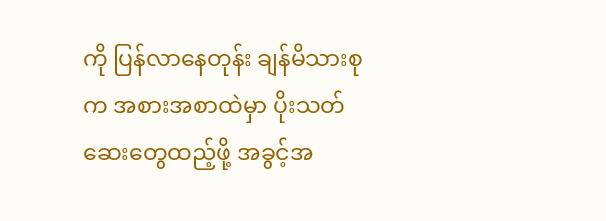ကို ပြန်လာနေတုန်း ချန်မိသားစုက အစားအစာထဲမှာ ပိုးသတ်ဆေးတွေထည့်ဖို့ အခွင့်အ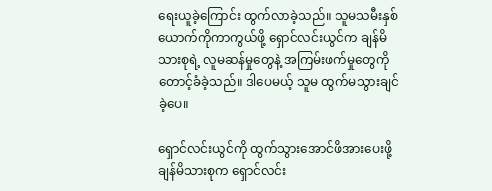ရေးယူခဲ့ကြောင်း ထွက်လာခဲ့သည်။ သူမသမီးနှစ်ယောက်ကိုကာကွယ်ဖို့ ရှောင်လင်းယွင်က ချန်မိသားစုရဲ့ လူမဆန်မှုတွေနဲ့ အကြမ်းဖက်မှုတွေကို တောင့်ခံခဲ့သည်။ ဒါပေမယ့် သူမ ထွက်မသွားချင်ခဲ့ပေ။

ရှောင်လင်းယွင်ကို ထွက်သွားအောင်ဖိအားပေးဖို့ ချန်မိသားစုက ရှောင်လင်း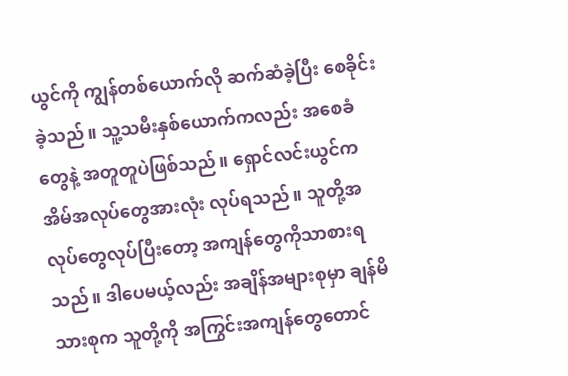ယွင်ကို ကျွန်တစ်ယောက်လို ဆက်ဆံခဲ့ပြီး စေခိုင်းခဲ့သည်။ သူ့သမီးနှစ်ယောက်ကလည်း အစေခံတွေနဲ့ အတူတူပဲဖြစ်သည်။ ရှောင်လင်းယွင်က အိမ်အလုပ်တွေအားလုံး လုပ်ရသည်။ သူတို့အလုပ်တွေလုပ်ပြီးတော့ အကျန်တွေကိုသာစားရသည်။ ဒါပေမယ့်လည်း အချိန်အများစုမှာ ချန်မိသားစုက သူတို့ကို အကြွင်းအကျန်တွေတောင်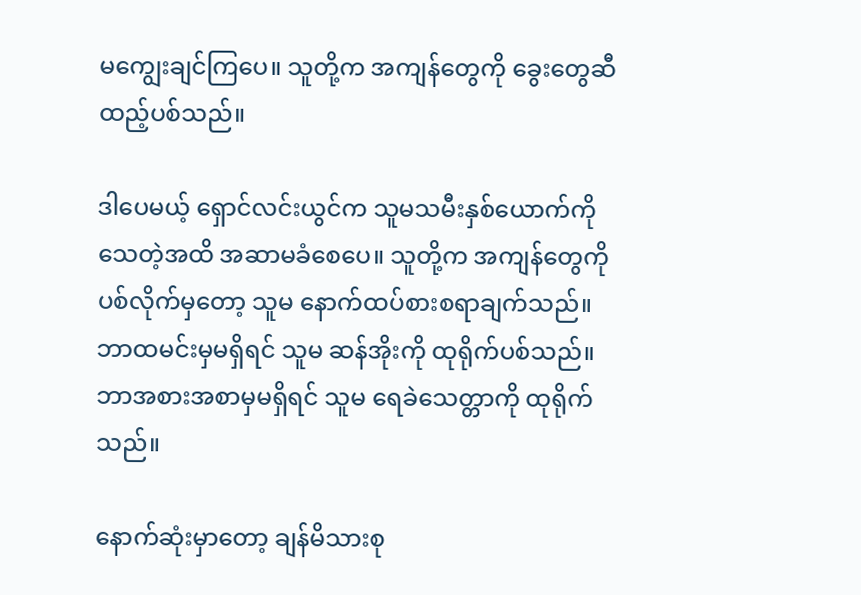မကျွေးချင်ကြပေ။ သူတို့က အကျန်တွေကို ခွေးတွေဆီ ထည့်ပစ်သည်။

ဒါပေမယ့် ရှောင်လင်းယွင်က သူမသမီးနှစ်ယောက်ကို သေတဲ့အထိ အဆာမခံစေပေ။ သူတို့က အကျန်တွေကို ပစ်လိုက်မှတော့ သူမ နောက်ထပ်စားစရာချက်သည်။ ဘာထမင်းမှမရှိရင် သူမ ဆန်အိုးကို ထုရိုက်ပစ်သည်။ ဘာအစားအစာမှမရှိရင် သူမ ရေခဲသေတ္တာကို ထုရိုက်သည်။

နောက်ဆုံးမှာတော့ ချန်မိသားစု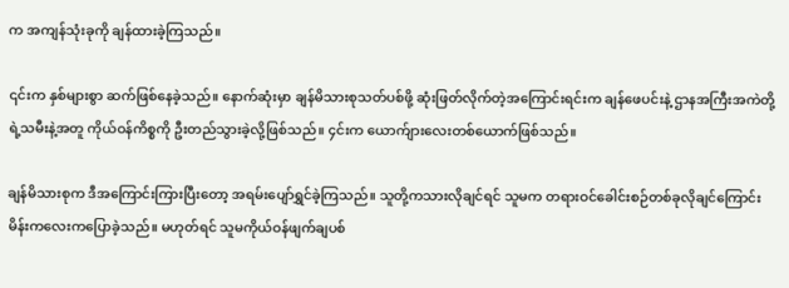က အကျန်သုံးခုကို ချန်ထားခဲ့ကြသည်။

၎င်းက နှစ်များစွာ ဆက်ဖြစ်နေခဲ့သည်။ နောက်ဆုံးမှာ ချန်မိသားစု‌သတ်ပစ်ဖို့ ဆုံးဖြတ်လိုက်တဲ့အကြောင်းရင်းက ‌ချန်ဖေပင်းနဲ့ ဌာနအကြီးအကဲတို့ရဲ့သမီးနဲ့အတူ ကိုယ်ဝန်ကိစ္စကို ဦးတည်သွားခဲ့လို့ဖြစ်သည်။ ၄င်းက ယောက်ျားလေးတစ်ယောက်ဖြစ်သည်။

ချန်မိသားစုက ဒီအကြောင်းကြားပြီးတော့ အရမ်းပျော်ရွှင်ခဲ့ကြသည်။ သူတို့ကသားလိုချင်ရင် သူမက တရားဝင်ခေါင်းစဉ်တစ်ခုလိုချင်ကြောင်း မိန်းကလေးကပြောခဲ့သည်။ မဟုတ်ရင် သူမကိုယ်ဝန်ဖျက်ချပစ်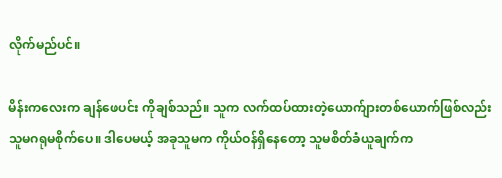လိုက်မည်ပင်။

မိန်းကလေးက ချန်ဖေပင်း ကိုချစ်သည်။ သူက လက်ထပ်ထားတဲ့ယောက်ျားတစ်ယောက်ဖြစ်လည်း သူမဂရုမစိုက်ပေ။ ဒါပေမယ့် အခုသူမက ကိုယ်ဝန်ရှိနေတော့ သူမစိတ်ခံယူချက်က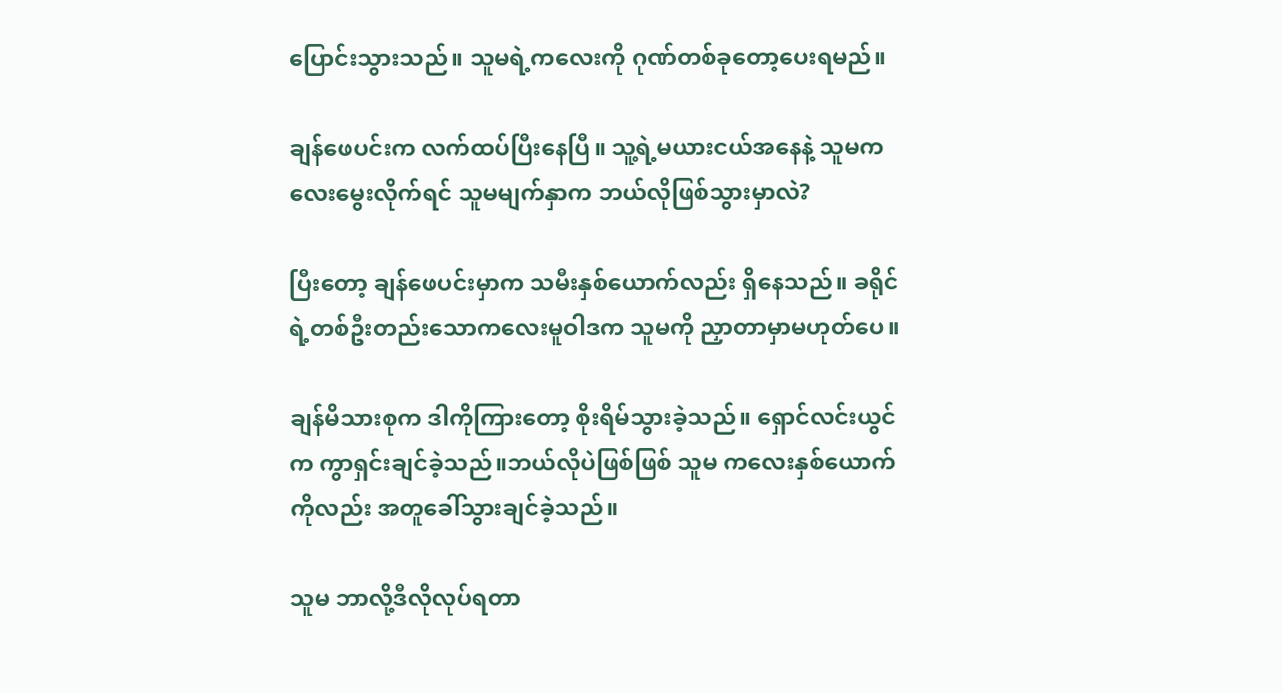ပြောင်းသွားသည်။ သူမရဲ့ကလေးကို ဂုဏ်တစ်ခုတော့ပေးရမည်။

ချန်ဖေပင်းက လက်ထပ်ပြီးနေပြီ။ သူ့ရဲ့မယားငယ်အနေနဲ့ သူမကလေးမွေးလိုက်ရင် သူမမျက်နှာက ဘယ်လိုဖြစ်သွားမှာလဲ?

ပြီးတော့ ချန်ဖေပင်းမှာက သမီးနှစ်ယောက်လည်း ရှိနေသည်။ ခရိုင်ရဲ့တစ်ဦးတည်းသောကလေးမူဝါဒက သူမကို ညှာတာမှာမဟုတ်ပေ။

ချန်မိသားစုက ဒါကိုကြားတော့ စိုးရိမ်သွားခဲ့သည်။ ရှောင်လင်းယွင်က ကွာရှင်းချင်ခဲ့သည်။ဘယ်လိုပဲဖြစ်ဖြစ် သူမ ကလေးနှစ်ယောက်ကိုလည်း အတူခေါ်သွားချင်ခဲ့သည်။

သူမ ဘာလို့ဒီလိုလုပ်ရတာ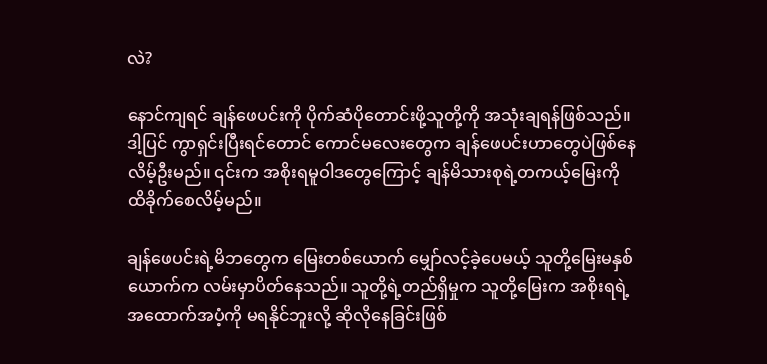လဲ?

နောင်ကျရင် ချန်ဖေပင်းကို ပိုက်ဆံပိုတောင်းဖို့သူတို့ကို အသုံးချရန်ဖြစ်သည်။ ဒါ့ပြင် ကွာရှင်းပြီးရင်တောင် ကောင်မလေးတွေက ‌ချန်ဖေပင်းဟာတွေပဲဖြစ်နေလိမ့်ဦးမည်။ ၎င်းက အစိုးရမူဝါဒတွေကြောင့် ချန်မိသားစုရဲ့တကယ့်မြေးကို ထိခိုက်စေလိမ့်မည်။

ချန်ဖေပင်းရဲ့မိဘတွေက မြေးတစ်ယောက် မျှော်လင့်ခဲ့ပေမယ့် သူတို့မြေးမနှစ်ယောက်က လမ်းမှာပိတ်နေသည်။ သူတို့ရဲ့တည်ရှိမှုက သူတို့မြေးက အစိုးရရဲ့အထောက်အပံ့ကို မရနိုင်ဘူးလို့ ဆိုလိုနေခြင်းဖြစ်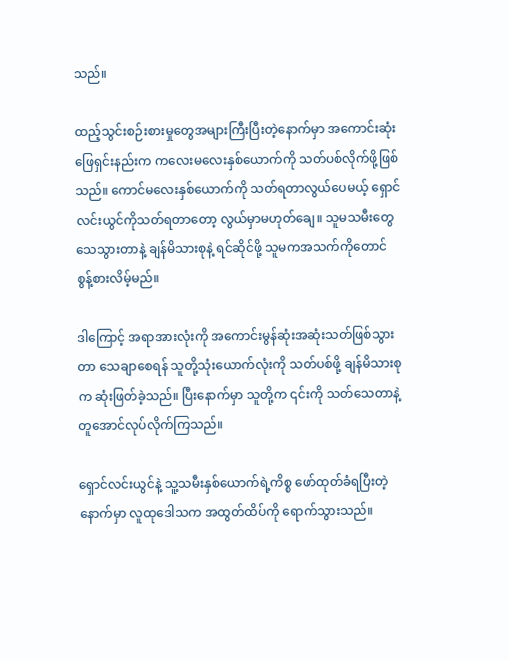သည်။

ထည့်သွင်းစဉ်းစားမှုတွေအများကြီးပြီးတဲ့နောက်မှာ အကောင်းဆုံးဖြေရှင်းနည်းက ကလေးမလေးနှစ်ယောက်ကို သတ်ပစ်လိုက်ဖို့ဖြစ်သည်။ ကောင်မလေးနှစ်ယောက်ကို သတ်ရတာလွယ်ပေမယ့် ရှောင်လင်းယွင်ကိုသတ်ရတာတော့ လွယ်မှာမဟုတ်ချေ။ သူမသမီးတွေသေသွားတာနဲ့ ချန်မိသားစုနဲ့ ရင်ဆိုင်ဖို့ သူမကအသက်ကိုတောင် စွန့်စားလိမ့်မည်။

ဒါကြောင့် အရာအားလုံးကို အကောင်းမွန်ဆုံးအဆုံးသတ်ဖြစ်သွားတာ သေချာစေရန် သူတို့သုံးယောက်လုံးကို သတ်ပစ်ဖို့ ချန်မိသားစုက ဆုံးဖြတ်ခဲ့သည်။ ပြီးနောက်မှာ သူတို့က ၎င်းကို သတ်သေတာနဲ့တူအောင်လုပ်လိုက်ကြသည်။

ရှောင်လင်းယွင်နဲ့ သူ့သမီးနှစ်ယောက်ရဲ့ကိစ္စ ဖော်ထုတ်ခံရပြီးတဲ့နောက်မှာ လူထုဒေါသက အထွတ်ထိပ်ကို ရောက်သွားသည်။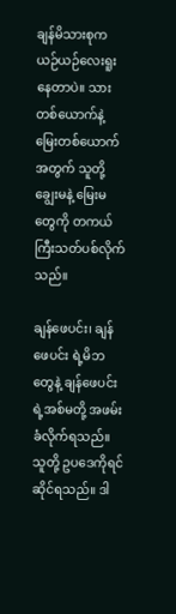ချန်မိသားစုက ယဉ်ယဉ်လေးရူးနေတာပဲ။ သားတစ်ယောက်နဲ့ မြေးတစ်ယောက်အတွက် သူတို့ချွေးမနဲ့ မြေးမတွေကို တကယ်ကြီးသတ်ပစ်လိုက်သည်။

ချန်ဖေပင်း၊ ချန်ဖေပင်း ရဲ့မိဘတွေနဲ့ ချန်ဖေပင်း ရဲ့အစ်မတို့ အဖမ်းခံလိုက်ရသည်။ သူတို့ ဥပဒေကိုရင်ဆိုင်ရသည်။ ဒါ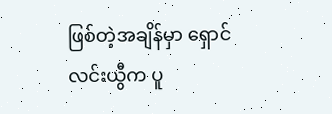ဖြစ်တဲ့အချိန်မှာ ရှောင်လင်းယွီက ပူ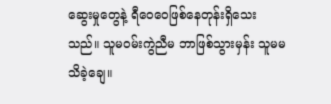ဆွေးမှုတွေနဲ့ ရီဝေဝေဖြစ်နေတုန်းရှိသေးသည်။ သူမဝမ်းကွဲညီမ ဘာဖြစ်သွားမှန်း သူမမသိခဲ့ချေ။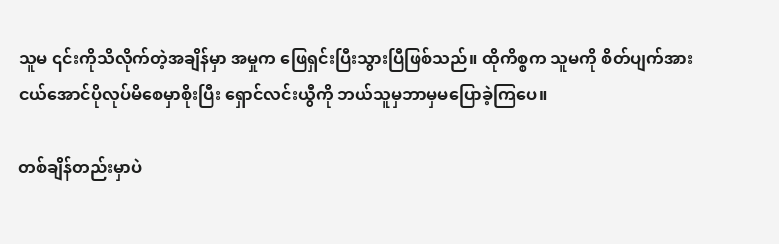သူမ ၎င်းကိုသိလိုက်တဲ့အချိန်မှာ အမှုက ဖြေရှင်းပြီးသွားပြီဖြစ်သည်။ ထိုကိစ္စက သူမကို စိတ်ပျက်အားငယ်အောင်ပိုလုပ်မိစေမှာစိုးပြီး ရှောင်လင်းယွီကို ဘယ်သူမှဘာမှမပြောခဲ့ကြပေ။

တစ်ချိန်တည်းမှာပဲ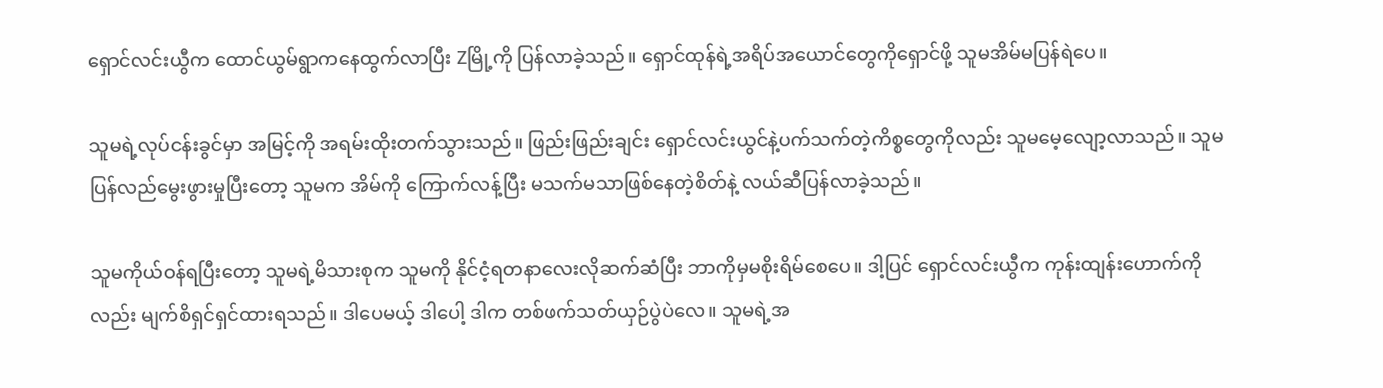ရှောင်လင်းယွီက ထောင်ယွမ်ရွာကနေထွက်လာပြီး Zမြို့ကို ပြန်လာခဲ့သည်။ ရှောင်ထုန်ရဲ့အရိပ်အယောင်တွေကိုရှောင်ဖို့ သူမအိမ်မပြန်ရဲပေ။

သူမရဲ့လုပ်ငန်းခွင်မှာ အမြင့်ကို အရမ်းထိုးတက်သွားသည်။ ဖြည်းဖြည်းချင်း ရှောင်လင်းယွင်နဲ့ပက်သက်တဲ့ကိစ္စတွေကိုလည်း သူမမေ့လျော့လာသည်။ သူမပြန်လည်မွေးဖွားမှုပြီးတော့ သူမက အိမ်ကို ကြောက်လန့်ပြီး မသက်မသာဖြစ်နေတဲ့စိတ်နဲ့ လယ်ဆီပြန်လာခဲ့သည်။

သူမကိုယ်ဝန်ရပြီးတော့ သူမရဲ့မိသားစုက သူမကို နိုင်ငံ့ရတနာလေးလိုဆက်ဆံပြီး ဘာကိုမှမစိုးရိမ်စေပေ။ ဒါ့ပြင် ရှောင်လင်းယွီက ကုန်းထျန်းဟောက်ကိုလည်း မျက်စိရှင်ရှင်ထားရသည်။ ဒါပေမယ့် ဒါပေါ့ ဒါက တစ်ဖက်သတ်ယှဉ်ပွဲပဲလေ။ သူမရဲ့အ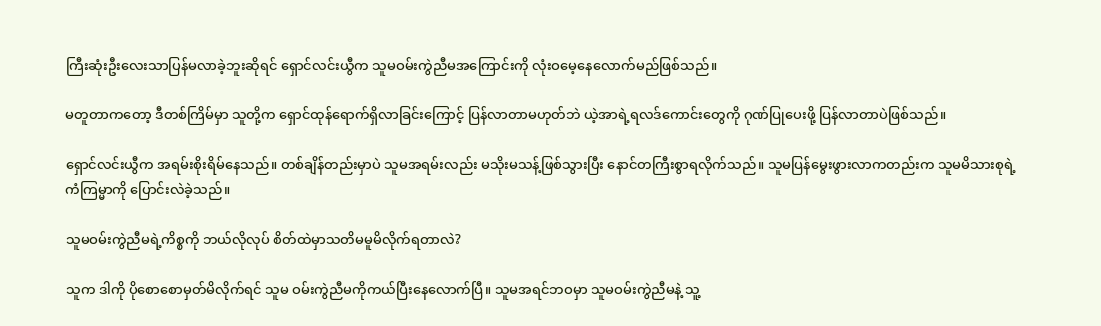ကြီးဆုံးဦးလေးသာပြန်မလာခဲ့ဘူးဆိုရင် ရှောင်လင်းယွီက သူမဝမ်းကွဲညီမအကြောင်းကို လုံးဝမေ့နေလောက်မည်ဖြစ်သည်။

မတူတာကတော့ ဒီတစ်ကြိမ်မှာ သူတို့က ရှောင်ထုန်ရောက်ရှိလာခြင်းကြောင့် ပြန်လာတာမဟုတ်ဘဲ ယဲ့အာရဲ့ရလဒ်ကောင်းတွေကို ဂုဏ်ပြုပေးဖို့ ပြန်လာတာပဲဖြစ်သည်။

ရှောင်လင်းယွီက အရမ်းစိုးရိမ်နေသည်။ တစ်ချိန်တည်းမှာပဲ သူမအရမ်းလည်း မသိုးမသန့်ဖြစ်သွားပြီး နောင်တကြီးစွာရလိုက်သည်။ သူမပြန်မွေးဖွားလာကတည်းက သူမမိသားစုရဲ့ကံကြမ္မာကို ပြောင်းလဲခဲ့သည်။

သူမဝမ်းကွဲညီမရဲ့ကိစ္စကို ဘယ်လိုလုပ် စိတ်ထဲမှာသတိမမူမိလိုက်ရတာလဲ?

သူက ဒါကို ပိုစောစောမှတ်မိလိုက်ရင် သူမ ဝမ်းကွဲညီမကိုကယ်ပြီးနေလောက်ပြီ။ သူမအရင်ဘဝမှာ သူမဝမ်းကွဲညီမနဲ့ သူ့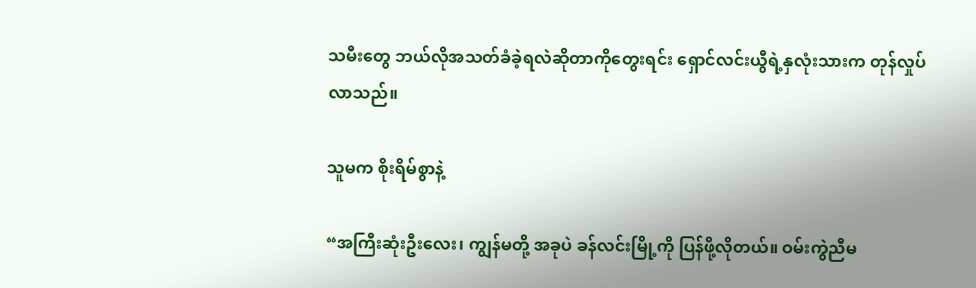သမီးတွေ ဘယ်လိုအသတ်ခံခဲ့ရလဲဆိုတာကိုတွေးရင်း ရှောင်လင်းယွီရဲ့နှလုံးသားက တုန်လှုပ်လာသည်။

သူမက စိုးရိမ်စွာနဲ့

“အကြီးဆုံးဦးလေး၊ ကျွန်မတို့ အခုပဲ ခန်လင်းမြို့ကို ပြန်ဖို့လိုတယ်။ ဝမ်းကွဲညီမ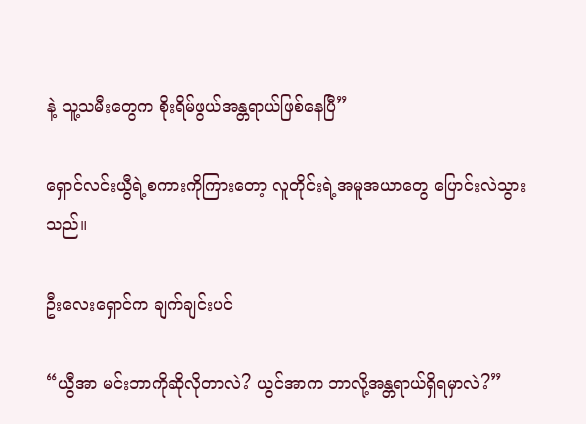နဲ့ သူ့သမီးတွေက စိုးရိမ်ဖွယ်အန္တရာယ်ဖြစ်နေပြီ”

ရှောင်လင်းယွီရဲ့စကားကိုကြားတော့ လူတိုင်းရဲ့အမူအယာတွေ ပြောင်းလဲသွားသည်။

ဦးလေးရှောင်က ချက်ချင်းပင်

“ယွီအာ မင်းဘာကိုဆိုလိုတာလဲ? ယွင်အာက ဘာလို့အန္တရာယ်ရှိရမှာလဲ?”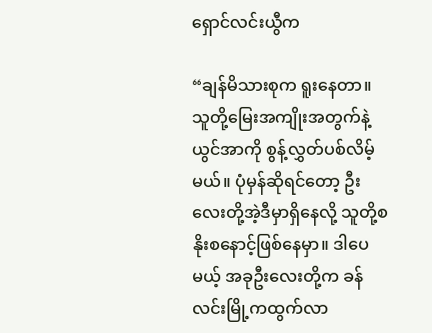ရှောင်လင်းယွီက

“ချန်မိသားစုက ရူးနေတာ။ သူတို့မြေးအကျိုးအတွက်နဲ့ ယွင်အာကို စွန့်လွှတ်ပစ်လိမ့်မယ်။ ပုံမှန်ဆိုရင်တော့ ဦးလေးတို့အဲ့ဒီမှာရှိနေလို့ သူတို့စနိုးစနောင့်ဖြစ်နေမှာ။ ဒါပေမယ့် အခုဦးလေးတို့က ခန်လင်းမြို့ကထွက်လာ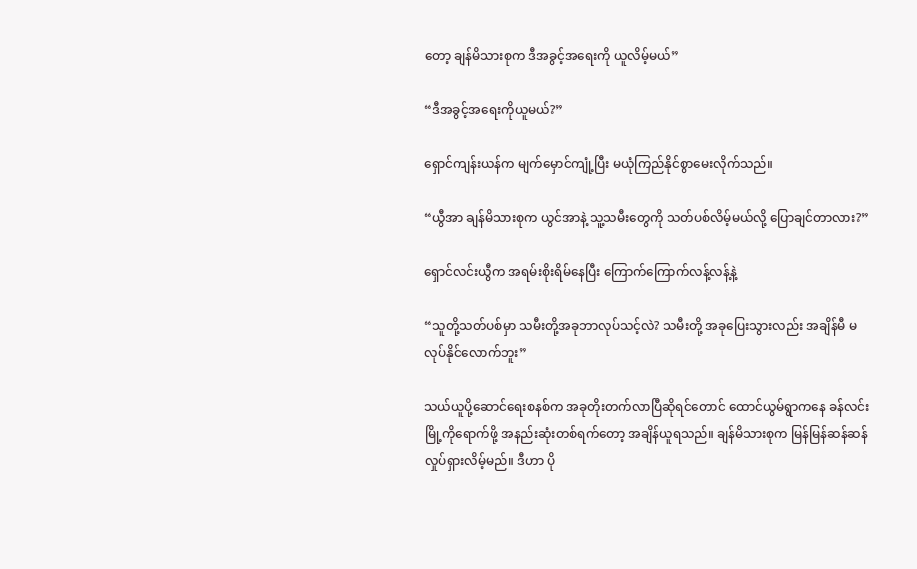တော့ ချန်မိသားစုက ဒီအခွင့်အရေးကို ယူလိမ့်မယ်”

“ဒီအခွင့်အရေးကိုယူမယ်?”

ရှောင်ကျန်းယန်က မျက်မှောင်ကျုံ့ပြီး မယုံကြည်နိုင်စွာမေးလိုက်သည်။

“ယွီအာ ချန်မိသားစုက ယွင်အာနဲ့ သူ့သမီးတွေကို သတ်ပစ်လိမ့်မယ်လို့ ပြောချင်တာလား?”

ရှောင်လင်းယွီက အရမ်းစိုးရိမ်နေပြီး ကြောက်ကြောက်လန့်လန့်နဲ့

“သူတို့သတ်ပစ်မှာ သမီးတို့အခုဘာလုပ်သင့်လဲ? သမီးတို့ အခုပြေးသွားလည်း အချိန်မီ မလုပ်နိုင်လောက်ဘူး”

သယ်ယူပို့ဆောင်ရေးစနစ်က အခုတိုးတက်လာပြီဆိုရင်တောင် ထောင်ယွမ်ရွာကနေ ခန်လင်းမြို့ကိုရောက်ဖို့ အနည်းဆုံးတစ်ရက်တော့ အချိန်ယူရသည်။ ချန်မိသားစုက မြန်မြန်ဆန်ဆန်လှုပ်ရှားလိမ့်မည်။ ဒီဟာ ပို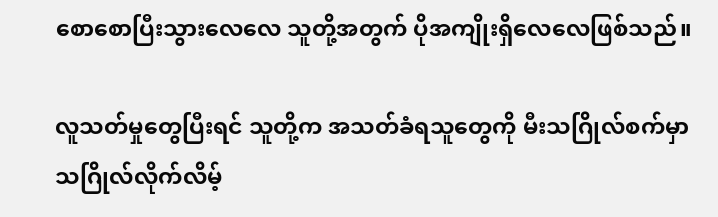စောစောပြီးသွားလေလေ သူတို့အတွက် ပိုအကျိုးရှိလေလေဖြစ်သည်။

လူသတ်မှုတွေပြီးရင် သူတို့က အသတ်ခံရသူတွေကို မီးသဂြိုလ်စက်မှာ သဂြိုလ်လိုက်လိမ့်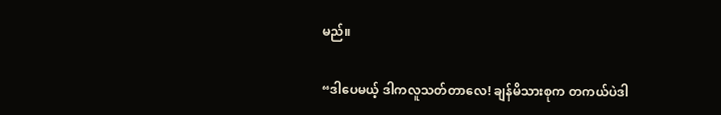မည်။

“ဒါပေမယ့် ဒါကလူသတ်တာလေ! ချန်မိသားစုက တကယ်ပဲဒါ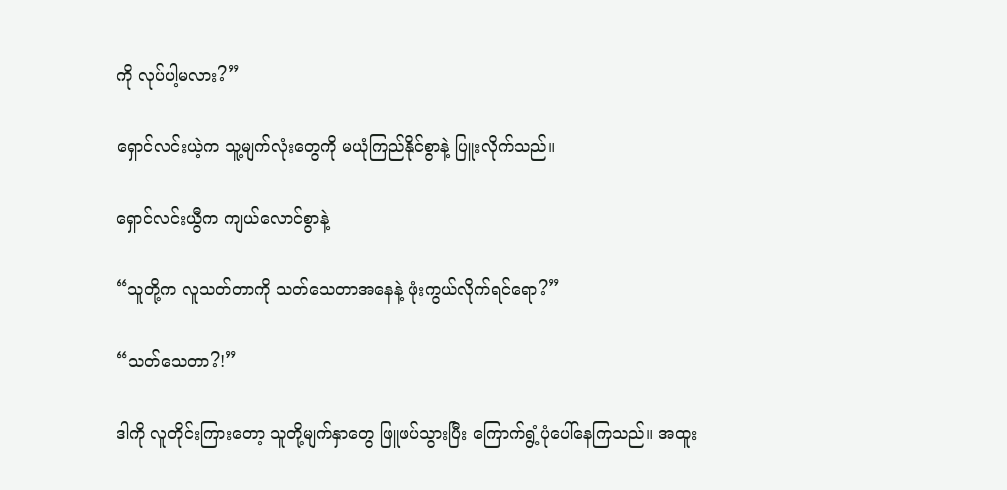ကို လုပ်ပါ့မလား?”

ရှောင်လင်းယဲ့က သူ့မျက်လုံးတွေကို မယုံကြည်နိုင်စွာနဲ့ ပြူးလိုက်သည်။

ရှောင်လင်းယွီက ကျယ်လောင်စွာနဲ့

“သူတို့က လူသတ်တာကို သတ်သေတာအနေနဲ့ ဖုံးကွယ်လိုက်ရင်ရော?”

“သတ်သေတာ?!”

ဒါကို လူတိုင်းကြားတော့ သူတို့မျက်နှာတွေ ဖြူဖပ်သွားပြီး ကြောက်ရွံ့ပုံပေါ်နေကြသည်။ အထူး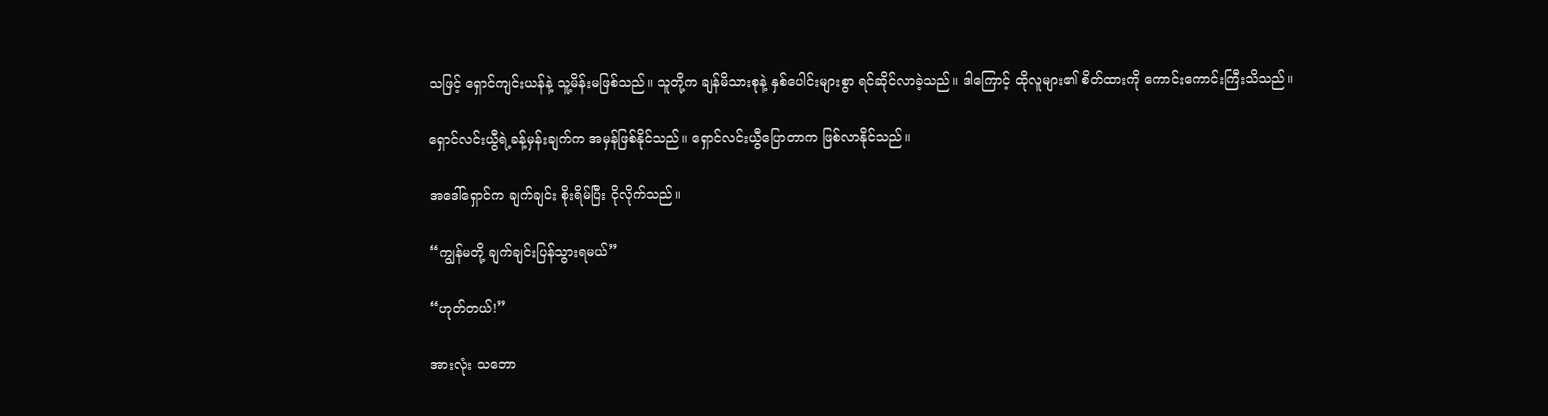သဖြင့် ရှောင်ကျင်းယန်နဲ့ သူ့မိန်းမဖြစ်သည်။ သူတို့က ချန်မိသားစုနဲ့ နှစ်ပေါင်းများစွာ ရင်ဆိုင်လာခဲ့သည်။ ဒါကြောင့် ထိုလူများ၏ စိတ်ထားကို ကောင်းကောင်းကြီးသိသည်။

ရှောင်လင်းယွီရဲ့ခန့်မှန်းချက်က အမှန်ဖြစ်နိုင်သည်။ ရှောင်လင်းယွီပြောတာက ဖြစ်လာနိုင်သည်။

အ‌ဒေါ်ရှောင်က ချက်ချင်း စိုးရိမ်ပြီး ငိုလိုက်သည်။

“ကျွန်မတို့ ချက်ချင်းပြန်သွားရမယ်”

“ဟုတ်တယ်!”

အားလုံး သဘော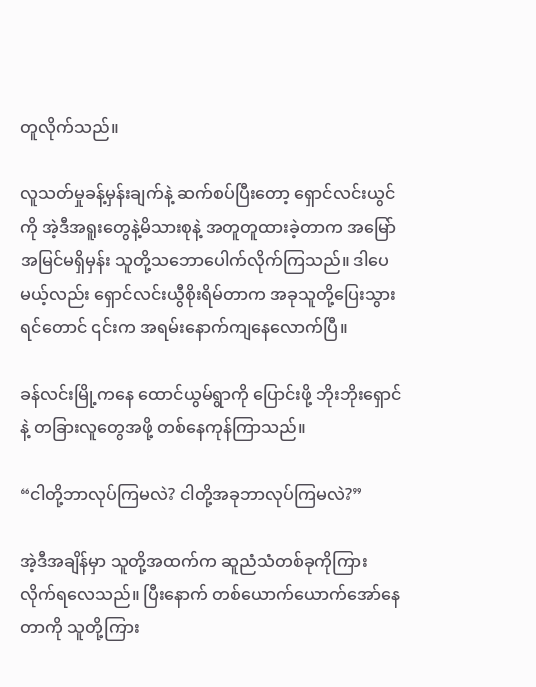တူလိုက်သည်။

လူသတ်မှုခန့်မှန်းချက်နဲ့ ဆက်စပ်ပြီးတော့ ရှောင်လင်းယွင်ကို အဲ့ဒီအရူးတွေနဲ့မိသားစုနဲ့ အတူတူထားခဲ့တာက အမြော်အမြင်မရှိမှန်း သူတို့သဘောပေါက်လိုက်ကြသည်။ ဒါပေမယ့်လည်း ရှောင်လင်းယွီစိုးရိမ်တာက အခုသူတို့ပြေးသွားရင်တောင် ၎င်းက အရမ်းနောက်ကျနေလောက်ပြီ။

ခန်လင်းမြို့ကနေ ထောင်ယွမ်ရွာကို ပြောင်းဖို့ ဘိုးဘိုးရှောင်နဲ့ တခြားလူတွေအဖို့ တစ်နေကုန်ကြာသည်။

“ငါတို့ဘာလုပ်ကြမလဲ? ငါတို့အခုဘာလုပ်ကြမလဲ?”

အဲ့ဒီအချိန်မှာ သူတို့အထက်က ဆူညံသံတစ်ခုကိုကြားလိုက်ရလေသည်။ ပြီးနောက် တစ်ယောက်ယောက်အော်နေတာကို သူတို့ကြား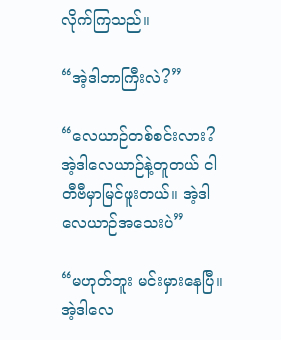လိုက်ကြသည်။

“အဲ့ဒါဘာကြီးလဲ?”

“လေယာဉ်တစ်စင်းလား? အဲ့ဒါလေယာဉ်နဲ့တူတယ် ငါတီဗီမှာမြင်ဖူးတယ်။ အဲ့ဒါလေယာဉ်အသေးပဲ”

“မဟုတ်ဘူး မင်းမှားနေပြီ။ အဲ့ဒါလေ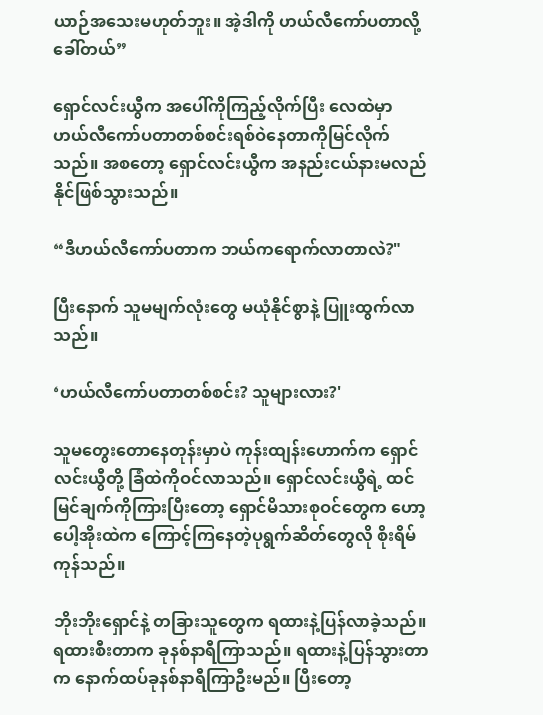ယာဉ်အသေးမဟုတ်ဘူး။ အဲ့ဒါကို ဟယ်လီကော်ပတာလို့ခေါ်တယ်”

ရှောင်လင်းယွီက အပေါ်ကိုကြည့်လိုက်ပြီး လေထဲမှာ ဟယ်‌လီကော်ပတာတစ်စင်းရစ်ဝဲနေတာကိုမြင်လိုက်သည်။ အစတော့ ရှောင်လင်းယွီက အနည်းငယ်နားမလည်နိုင်ဖြစ်သွားသည်။

“ဒီဟယ်လီကော်ပတာက ဘယ်ကရောက်လာတာလဲ?"

ပြီးနောက် သူမမျက်လုံးတွေ မယုံနိုင်စွာနဲ့ ပြူးထွက်လာသည်။

‘ဟယ်လီကော်ပတာတစ်စင်း? သူများလား?'

သူမတွေးတောနေတုန်းမှာပဲ ကုန်းထျန်းဟောက်က ရှောင်လင်းယွီတို့ ခြံထဲကိုဝင်လာသည်။ ရှောင်လင်းယွီရဲ့ ထင်မြင်ချက်ကိုကြားပြီးတော့ ရှောင်မိသားစုဝင်တွေက ဟော့ပေါ့အိုးထဲက ကြောင့်ကြနေတဲ့ပုရွက်ဆိတ်တွေလို စိုးရိမ်ကုန်သည်။

ဘိုးဘိုးရှောင်နဲ့ တခြားသူတွေက ရထားနဲ့ပြန်လာခဲ့သည်။ ရထားစီးတာက ခုနစ်နာရီကြာသည်။ ရထားနဲ့ပြန်သွားတာက နောက်ထပ်ခုနစ်နာရီကြာဦးမည်။ ပြီးတော့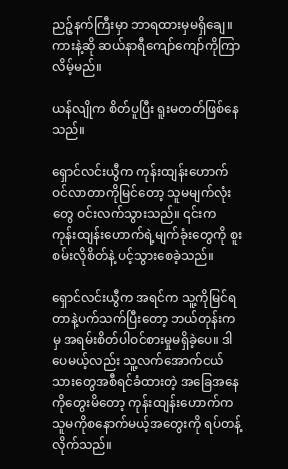ညဉ့်နက်ကြီးမှာ ဘာရထားမှမရှိချေ။ ကားနဲ့ဆို ဆယ်နာရီကျော်ကျော်ကိုကြာလိမ့်မည်။

ယန်လျိုက စိတ်ပူပြီး ရူးမတတ်ဖြစ်နေသည်။

ရှောင်လင်းယွီက ကုန်းထျန်းဟောက် ဝင်လာတာကိုမြင်တော့ သူမမျက်လုံးတွေ ဝင်းလက်သွားသည်။ ၎င်းက ကုန်းထျန်းဟောက်ရဲ့မျက်ခုံးတွေကို စူးစမ်းလိုစိတ်နဲ့ ပင့်သွားစေခဲ့သည်။

ရှောင်လင်းယွီက အရင်က သူ့ကိုမြင်ရတာနဲ့ပက်သက်ပြီးတော့ ဘယ်တုန်းကမှ အရမ်းစိတ်ပါဝင်စားမှုမရှိခဲ့ပေ။ ဒါပေမယ့်လည်း သူ့လက်အောက်ငယ်သားတွေအစီရင်ခံထားတဲ့ အခြေအနေကိုတွေးမိတော့ ကုန်းထျန်းဟောက်က သူမကိုစနောက်မယ့်အတွေးကို ရပ်တန့်လိုက်သည်။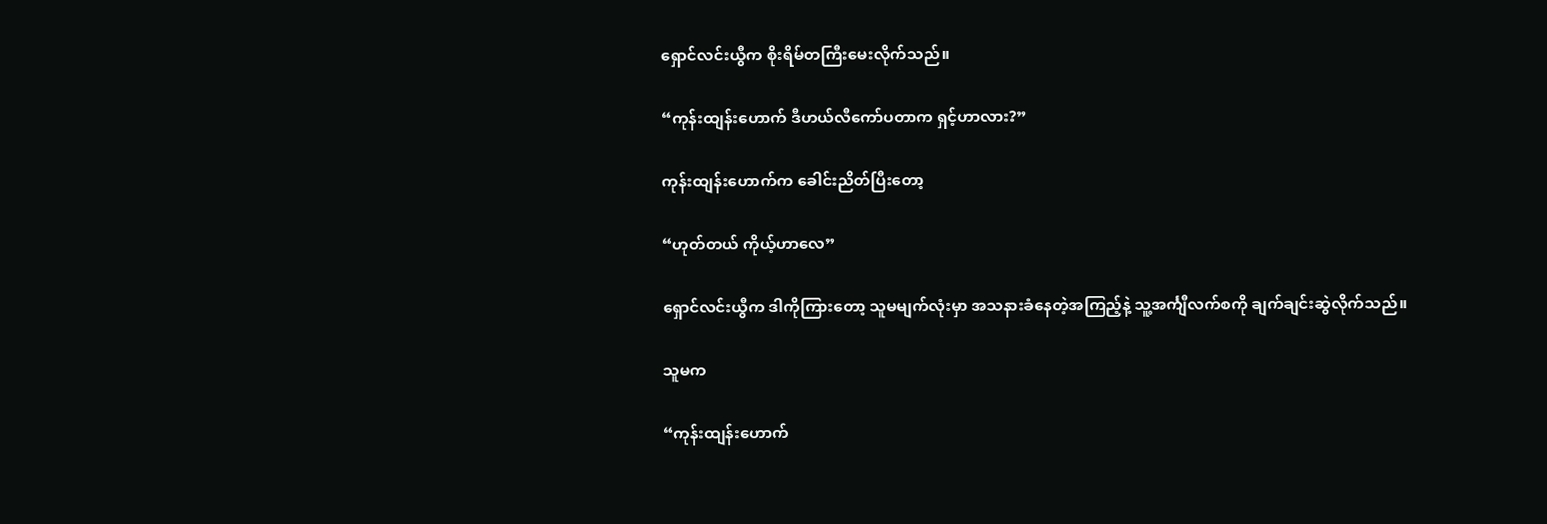ရှောင်လင်းယွီက စိုးရိမ်တကြီးမေးလိုက်သည်။

“ကုန်းထျန်းဟောက် ဒီဟယ်လီကော်ပတာက ရှင့်ဟာလား?”

ကုန်းထျန်းဟောက်က ခေါင်းညိတ်ပြီးတော့

“ဟုတ်တယ် ကိုယ့်ဟာလေ”

ရှောင်လင်းယွီက ဒါကိုကြားတော့ သူမမျက်လုံးမှာ အသနားခံနေတဲ့အကြည့်နဲ့ သူ့အင်္ကျီလက်စကို ချက်ချင်းဆွဲလိုက်သည်။

သူမက

“ကုန်းထျန်းဟောက်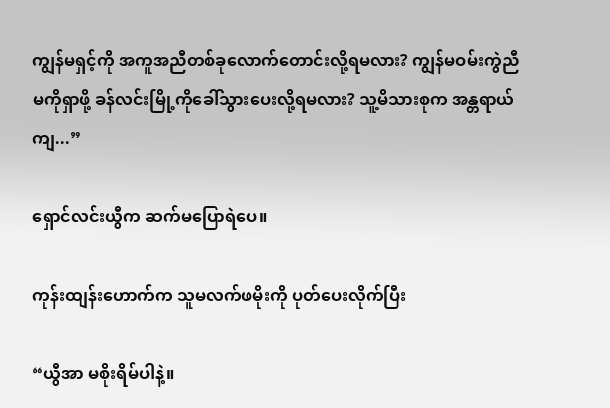ကျွန်မရှင့်ကို အကူအညီတစ်ခုလောက်တောင်းလို့ရမလား? ကျွန်မဝမ်းကွဲညီမကိုရှာဖို့ ခန်လင်းမြို့ကိုခေါ်သွားပေးလို့ရမလား? သူ့မိသားစုက အန္တရာယ်ကျ...”

ရှောင်လင်းယွီက ဆက်မပြောရဲပေ။

ကုန်းထျန်းဟောက်က သူမလက်ဖမိုးကို ပုတ်ပေးလိုက်ပြီး

“ယွီအာ မစိုးရိမ်ပါနဲ့။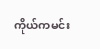ကိုယ်ကမင်း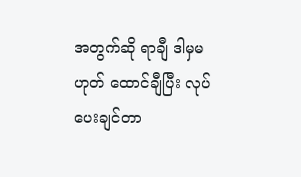အတွက်ဆို ရာချီ ဒါမှမဟုတ် ထောင်ချီပြီး လုပ်ပေးချင်တာ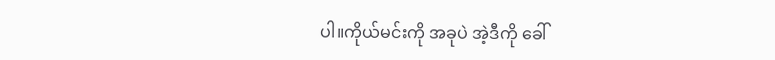ပါ။ကိုယ်မင်းကို အခုပဲ အဲ့ဒီကို ခေါ်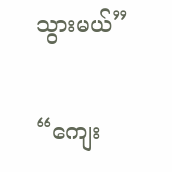သွားမယ်”

“ကျေး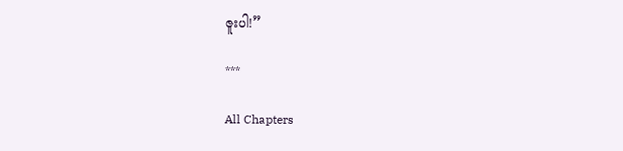ဇူးပါ!”

***

All Chapters